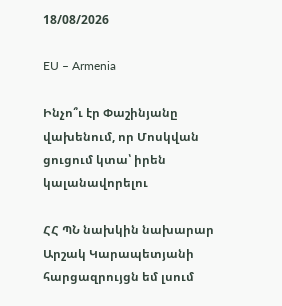18/08/2026

EU – Armenia

Ինչո՞ւ էր Փաշինյանը վախենում, որ Մոսկվան ցուցում կտա՝ իրեն կալանավորելու

ՀՀ ՊՆ նախկին նախարար Արշակ Կարապետյանի հարցազրույցն եմ լսում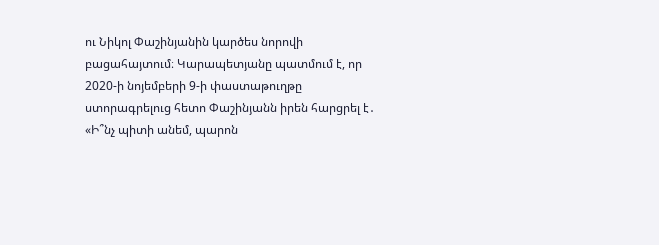ու Նիկոլ Փաշինյանին կարծես նորովի բացահայտում։ Կարապետյանը պատմում է, որ 2020-ի նոյեմբերի 9-ի փաստաթուղթը ստորագրելուց հետո Փաշինյանն իրեն հարցրել է․ «Ի՞նչ պիտի անեմ, պարոն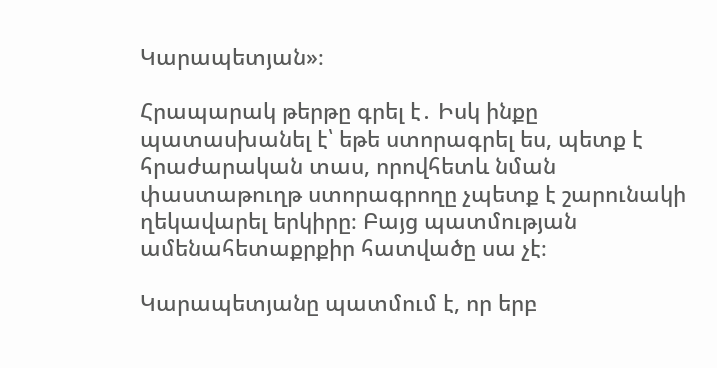Կարապետյան»։

Հրապարակ թերթը գրել է․ Իսկ ինքը պատասխանել է՝ եթե ստորագրել ես, պետք է հրաժարական տաս, որովհետև նման փաստաթուղթ ստորագրողը չպետք է շարունակի ղեկավարել երկիրը։ Բայց պատմության ամենահետաքրքիր հատվածը սա չէ։

Կարապետյանը պատմում է, որ երբ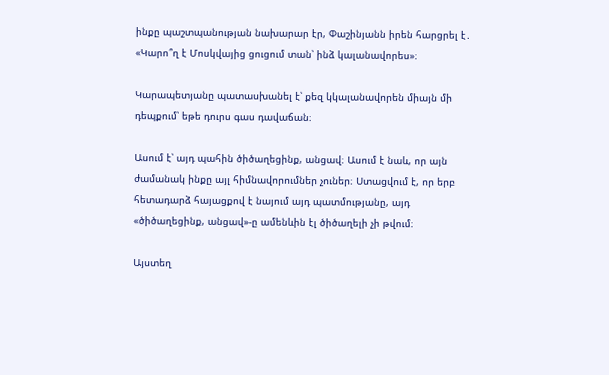ինքը պաշտպանության նախարար էր, Փաշինյանն իրեն հարցրել է․ «Կարո՞ղ է Մոսկվայից ցուցում տան՝ ինձ կալանավորես»։

Կարապետյանը պատասխանել է՝ քեզ կկալանավորեն միայն մի դեպքում՝ եթե դուրս գաս դավաճան։

Ասում է՝ այդ պահին ծիծաղեցինք, անցավ։ Ասում է նաև, որ այն ժամանակ ինքը այլ հիմնավորումներ չուներ։ Ստացվում է, որ երբ հետադարձ հայացքով է նայում այդ պատմությանը, այդ «ծիծաղեցինք, անցավ»-ը ամենևին էլ ծիծաղելի չի թվում։

Այստեղ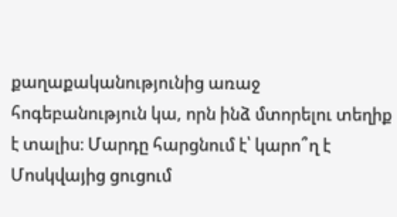քաղաքականությունից առաջ հոգեբանություն կա, որն ինձ մտորելու տեղիք է տալիս։ Մարդը հարցնում է՝ կարո՞ղ է Մոսկվայից ցուցում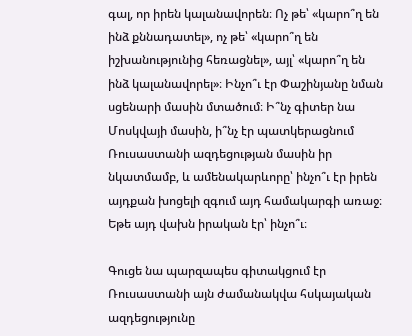գալ, որ իրեն կալանավորեն։ Ոչ թե՝ «կարո՞ղ են ինձ քննադատել», ոչ թե՝ «կարո՞ղ են իշխանությունից հեռացնել», այլ՝ «կարո՞ղ են ինձ կալանավորել»։ Ինչո՞ւ էր Փաշինյանը նման սցենարի մասին մտածում։ Ի՞նչ գիտեր նա Մոսկվայի մասին, ի՞նչ էր պատկերացնում Ռուսաստանի ազդեցության մասին իր նկատմամբ, և ամենակարևորը՝ ինչո՞ւ էր իրեն այդքան խոցելի զգում այդ համակարգի առաջ։ Եթե այդ վախն իրական էր՝ ինչո՞ւ։

Գուցե նա պարզապես գիտակցում էր Ռուսաստանի այն ժամանակվա հսկայական ազդեցությունը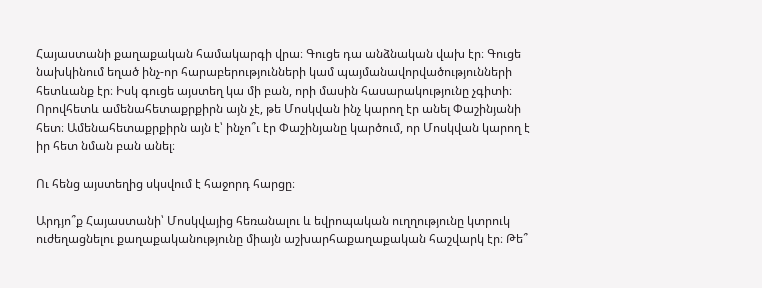Հայաստանի քաղաքական համակարգի վրա։ Գուցե դա անձնական վախ էր։ Գուցե նախկինում եղած ինչ-որ հարաբերությունների կամ պայմանավորվածությունների հետևանք էր։ Իսկ գուցե այստեղ կա մի բան, որի մասին հասարակությունը չգիտի։ Որովհետև ամենահետաքրքիրն այն չէ, թե Մոսկվան ինչ կարող էր անել Փաշինյանի հետ։ Ամենահետաքրքիրն այն է՝ ինչո՞ւ էր Փաշինյանը կարծում, որ Մոսկվան կարող է իր հետ նման բան անել։

Ու հենց այստեղից սկսվում է հաջորդ հարցը։

Արդյո՞ք Հայաստանի՝ Մոսկվայից հեռանալու և եվրոպական ուղղությունը կտրուկ ուժեղացնելու քաղաքականությունը միայն աշխարհաքաղաքական հաշվարկ էր։ Թե՞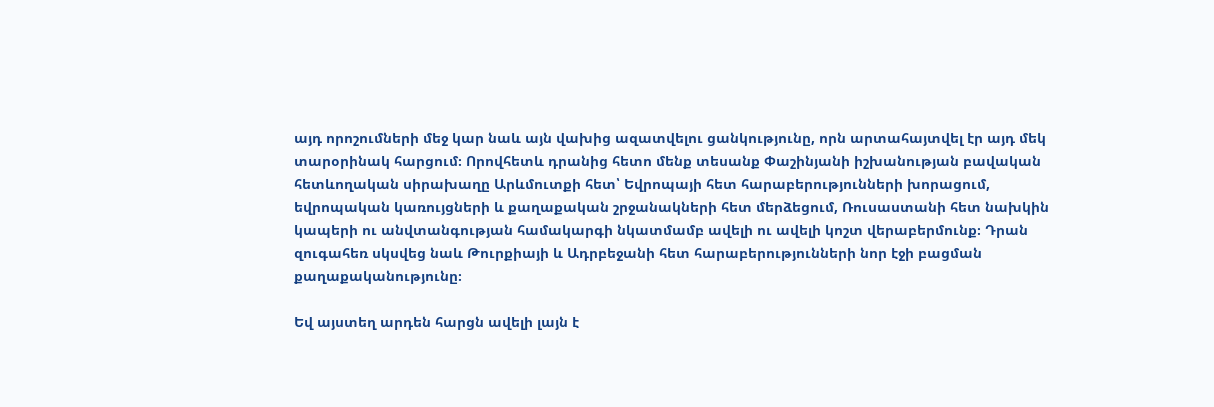այդ որոշումների մեջ կար նաև այն վախից ազատվելու ցանկությունը, որն արտահայտվել էր այդ մեկ տարօրինակ հարցում։ Որովհետև դրանից հետո մենք տեսանք Փաշինյանի իշխանության բավական հետևողական սիրախաղը Արևմուտքի հետ՝ Եվրոպայի հետ հարաբերությունների խորացում, եվրոպական կառույցների և քաղաքական շրջանակների հետ մերձեցում, Ռուսաստանի հետ նախկին կապերի ու անվտանգության համակարգի նկատմամբ ավելի ու ավելի կոշտ վերաբերմունք։ Դրան զուգահեռ սկսվեց նաև Թուրքիայի և Ադրբեջանի հետ հարաբերությունների նոր էջի բացման քաղաքականությունը։

Եվ այստեղ արդեն հարցն ավելի լայն է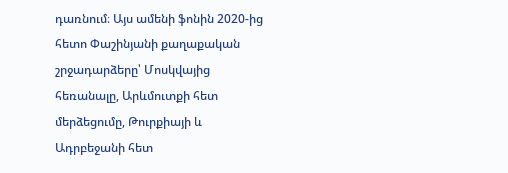դառնում։ Այս ամենի ֆոնին 2020-ից հետո Փաշինյանի քաղաքական շրջադարձերը՝ Մոսկվայից հեռանալը, Արևմուտքի հետ մերձեցումը, Թուրքիայի և Ադրբեջանի հետ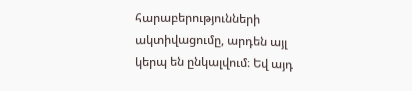հարաբերությունների ակտիվացումը, արդեն այլ կերպ են ընկալվում։ Եվ այդ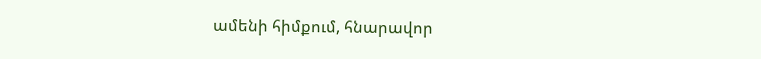ամենի հիմքում, հնարավոր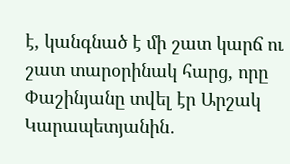է, կանգնած է մի շատ կարճ ու շատ տարօրինակ հարց, որը Փաշինյանը տվել էր Արշակ Կարապետյանին․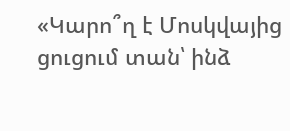«Կարո՞ղ է Մոսկվայից ցուցում տան՝ ինձ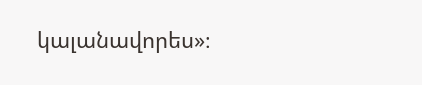կալանավորես»։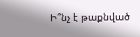Ի՞նչ է թաքնված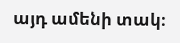այդ ամենի տակ։